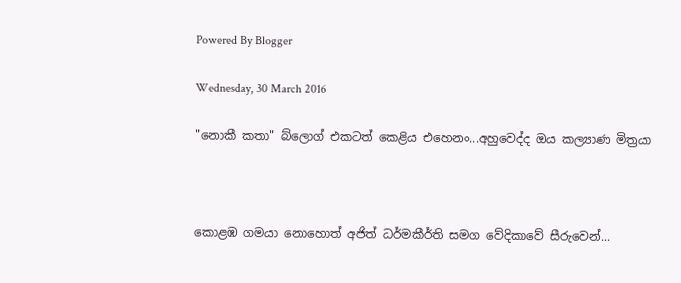Powered By Blogger

Wednesday, 30 March 2016

"නොකී කතා" බ්ලොග් එකටත් කෙළිය එහෙනං...අහුවෙද්ද ඔය කල්‍යාණ මිත්‍රයා



කොළඹ ගමයා නොහොත් අජිත් ධර්මකීර්ති සමග වේදිකාවේ සීරුවෙන්...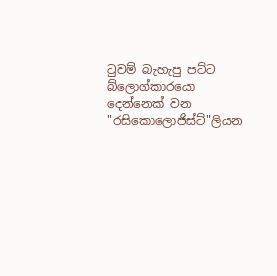ටුවම් බැහැපු පට්ට බ්ලොග්කාරයො දෙන්නෙක් වන "රසිකොලොජිස්ට්"ලියන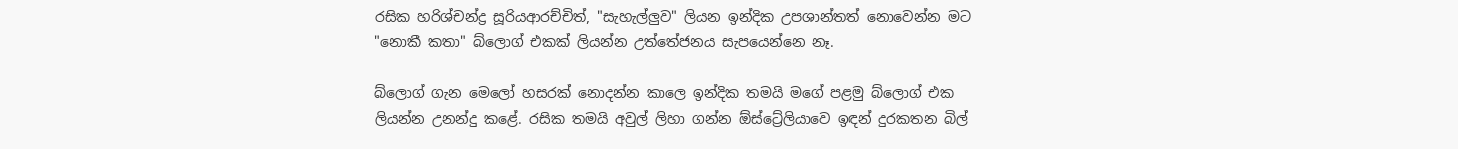රසික හරිශ්චන්ද්‍ර සූරියආරච්චිත්, "සැහැල්ලුව" ලියන ඉන්දික උපශාන්තත් නොවෙන්න මට "නොකී කතා" බ්ලොග් එකක් ලියන්න උත්තේජනය සැපයෙන්නෙ නෑ.

බ්ලොග් ගැන මෙලෝ හසරක් නොදන්න කාලෙ ඉන්දික තමයි මගේ පළමු බ්ලොග් එක ලියන්න උනන්දු කළේ. රසික තමයි අවුල් ලිහා ගන්න ඕස්ට්‍රේලියාවෙ ඉඳන් දුරකතන බිල්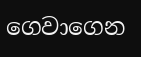ගෙවාගෙන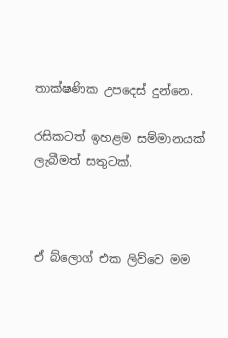තාක්ෂණික උපදෙස් දුන්නෙ.

රසිකටත් ඉහළම සම්මානයක් ලැබීමත් සතුටක්.



ඒ බ්ලොග් එක ලිව්වෙ මම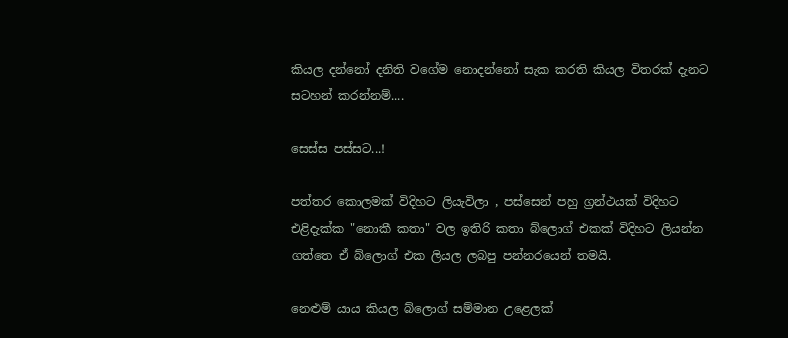කියල දන්නෝ දනිති වගේම නොදන්නෝ සැක කරති කියල විතරක් දැනට සටහන් කරන්නම්....

සෙස්ස පස්සට...!

පත්තර කොලමක් විදිහට ලියැවිලා , පස්සෙන් පහු ග්‍රන්ථයක් විදිහට එළිදැක්ක "නොකී කතා" වල ඉතිරි කතා බ්ලොග් එකක් විදිහට ලියන්න ගත්තෙ ඒ බ්ලොග් එක ලියල ලබපු පන්නරයෙන් තමයි.

නෙළුම් යාය කියල බ්ලොග් සම්මාන උළෙලක්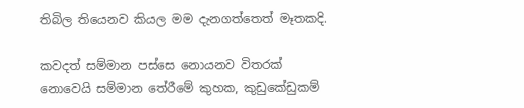තිබිල තියෙනව කියල මම දැනගත්තෙත් මෑතකදි.

කවදත් සම්මාන පස්සෙ නොයනව විතරක් නොවෙයි සම්මාන තේරීමේ කුහක, කුඩුකේඩුකම්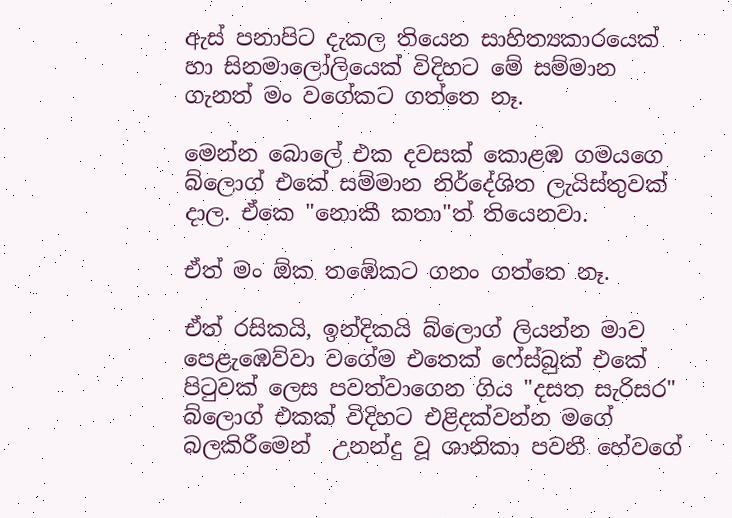ඇස් පනාපිට දැකල තියෙන සාහිත්‍යකාරයෙක් හා සිනමාලෝලියෙක් විදිහට මේ සම්මාන ගැනත් මං වගේකට ගත්තෙ නෑ.

මෙන්න බොලේ එක දවසක් කොළඹ ගමයගෙ බ්ලොග් එකේ සම්මාන නිර්දේශිත ලැයිස්තුවක් දාල. ඒකෙ "නොකී කතා"ත් තියෙනවා.

ඒත් මං ඕක තඹේකට ගනං ගත්තෙ නෑ.

ඒත් රසිකයි, ඉන්දිකයි බ්ලොග් ලියන්න මාව පෙළැඹෙව්වා වගේම එතෙක් ෆේස්බුක් එකේ පිටුවක් ලෙස පවත්වාගෙන ගිය "දසත සැරිසර" බ්ලොග් එකක් විදිහට එළිදක්වන්න මගේ බලකිරීමෙන්  උනන්දු වූ ශානිකා පවනී හේවගේ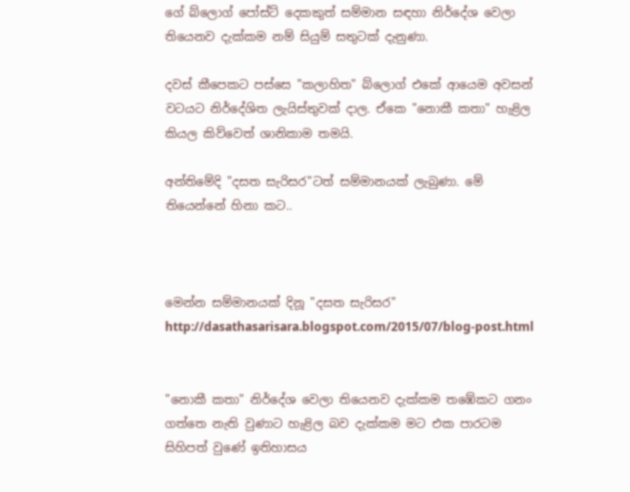ගේ බ්ලොග් පෝස්ට් දෙකකුත් සම්මාන සඳහා නිර්දේශ වෙලා තියෙනව දැක්කම නම් සියුම් සතුටක් දැනුණා.

දවස් කීපෙකට පස්සෙ "කලාහිත" බ්ලොග් එකේ ආයෙම අවසන් වටයට නිර්දේශිත ලැයිස්තුවක් දාල. ඒකෙ "නොකී කතා" හැළිල කියල කිව්වෙත් ශානිකාම තමයි.

අන්තිමේදි "දසත සැරිසර"ටත් සම්මානයක් ලැබුණා. මේ තියෙන්නේ හිනා කට..



මෙන්න සම්මානයක් දිනූ "දසත සැරිසර"
http://dasathasarisara.blogspot.com/2015/07/blog-post.html


"නොකී කතා" නිර්දේශ වෙලා තියෙනව දැක්කම තඹේකට ගනං ගත්තෙ නැති වුණාට හැළිල බව දැක්කම මට එක පාරටම සිහිපත් වුණේ ඉතිහාසය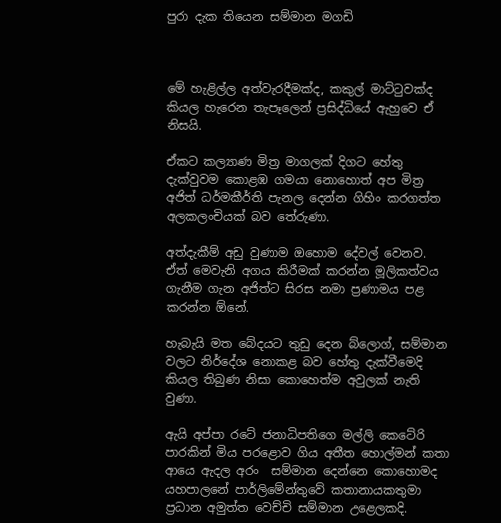පුරා දැක තියෙන සම්මාන මගඩි



මේ හැළිල්ල අත්වැරදීමක්ද, කකුල් මාට්ටුවක්ද කියල හැරෙන තැපෑලෙන් ප්‍රසිද්ධියේ ඇහුවෙ ඒ නිසයි.

ඒකට කල්‍යාණ මිත්‍ර මාගලක් දිගට හේතු දැක්වුවම කොළඹ ගමයා නොහොත් අප මිත්‍ර අජිත් ධර්මකීර්ති පැනල දෙන්න ගිහිං කරගත්ත අලකලංචියක් බව තේරුණා.

අත්දැකීම් අඩු වුණාම ඔහොම දේවල් වෙනව. ඒත් මෙවැනි අගය කිරීමක් කරන්න මූලිකත්වය ගැනීම ගැන අජිත්ට සිරස නමා ප්‍රණාමය පළ කරන්න ඕනේ.

හැබැයි මත බේදයට තුඩු දෙන බ්ලොග්, සම්මාන වලට නිර්දේශ නොකළ බව හේතු දැක්වීමෙදි කියල තිබුණ නිසා කොහෙත්ම අවුලක් නැති වුණා.

ඇයි අප්පා රටේ ජනාධිපතිගෙ මල්ලි කෙටේරි පාරකින් මිය පරළොව ගිය අතීත හොල්මන් කතා ආයෙ ඇදල අරං  සම්මාන දෙන්නෙ කොහොමද යහපාලනේ පාර්ලිමේන්තුවේ කතානායකතුමා ප්‍රධාන අමුත්ත වෙච්චි සම්මාන උළෙලකදි.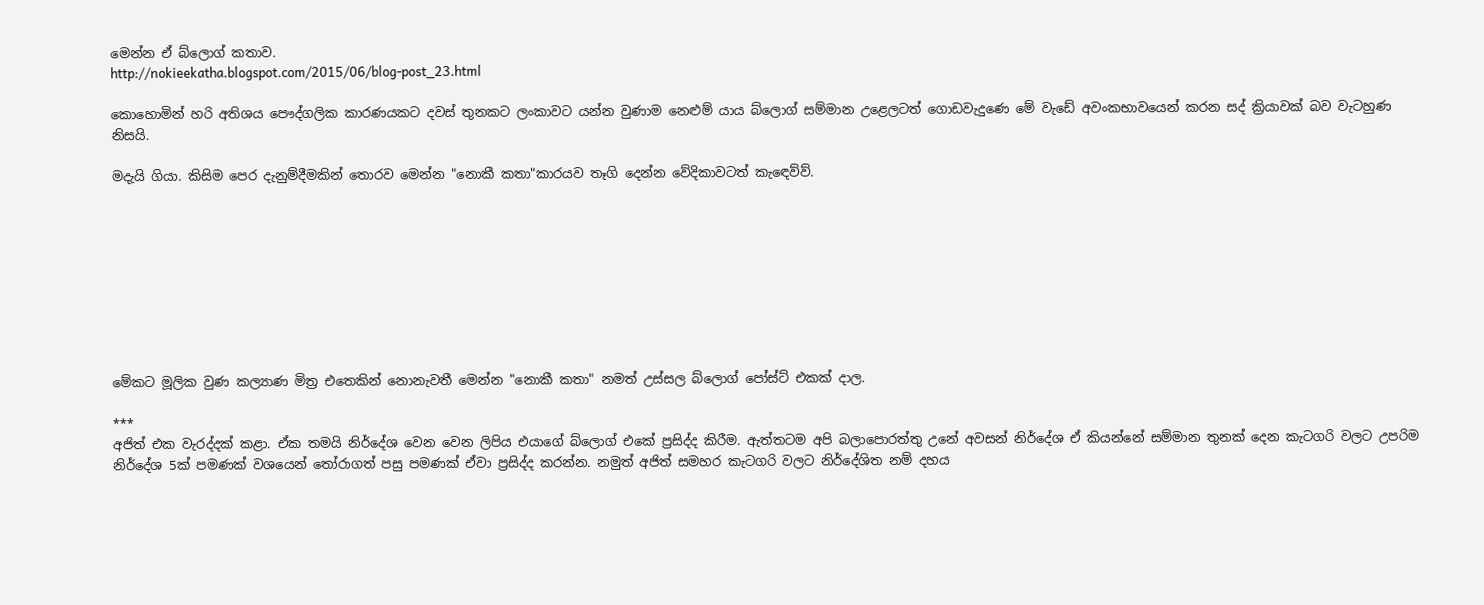මෙන්න ඒ බ්ලොග් කතාව.
http://nokieekatha.blogspot.com/2015/06/blog-post_23.html

කොහොමින් හරි අතිශය පෞද්ගලික කාරණයකට දවස් තුනකට ලංකාවට යන්න වුණාම නෙළුම් යාය බ්ලොග් සම්මාන උළෙලටත් ගොඩවැදුණෙ මේ වැඩේ අවංකභාවයෙන් කරන සද් ක්‍රියාවක් බව වැටහුණ නිසයි.

මදැයි ගියා. කිසිම පෙර දැනුම්දීමකින් තොරව මෙන්න "නොකී කතා"කාරයව තෑගි දෙන්න වේදිකාවටත් කැඳෙව්ව්.









මේකට මූලික වුණ කල්‍යාණ මිත්‍ර එතෙකින් නොනැවතී මෙන්න "නොකී කතා" නමත් උස්සල බ්ලොග් පෝස්ට් එකක් දාල.

***
අජිත් එක වැරද්දක් කළා. ඒක තමයි නිර්දේශ වෙන වෙන ලිපිය එයාගේ බ්ලොග් එකේ ප්‍රසිද්ද කිරීම. ඇත්තටම අපි බලාපොරත්තු උනේ අවසන් නිර්දේශ ඒ කියන්නේ සම්මාන තුනක් දෙන කැටගරි වලට උපරිම නිර්දේශ 5ක් පමණක් වශයෙන් තෝරාගත් පසු පමණක් ඒවා ප්‍රසිද්ද කරන්න. නමුත් අජිත් සමහර කැටගරි වලට නිර්දේශිත නම් දහය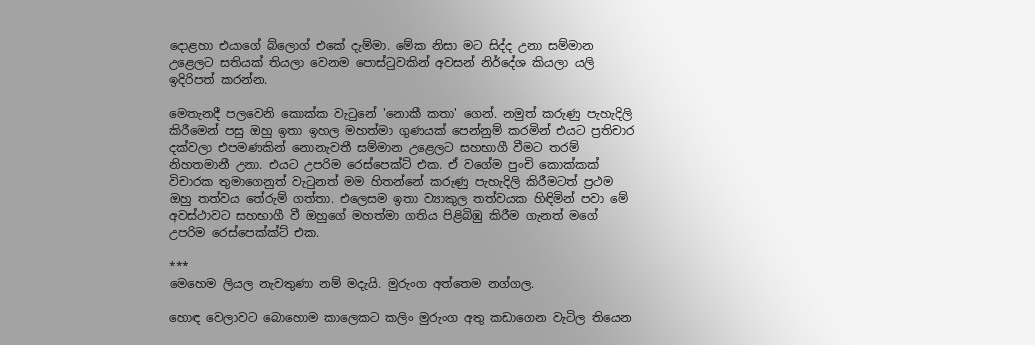දොළහා එයාගේ බ්ලොග් එකේ දැම්මා. මේක නිසා මට සිද්ද උනා සම්මාන උළෙලට සතියක් තියලා වෙනම පොස්ටුවකින් අවසන් නිර්දේශ කියලා යලි ඉදිරිපත් කරන්න.

මෙතැනදී පලවෙනි කොක්ක වැටුනේ 'නොකී කතා' ගෙන්. නමුත් කරුණු පැහැදිලි කිරීමෙන් පසු ඔහු ඉතා ඉහල මහත්මා ගුණයක් පෙන්නුම් කරමින් එයට ප්‍රතිචාර දක්වලා එපමණකින් නොනැවතී සම්මාන උළෙලට සහභාගී වීමට තරම් නිහතමානී උනා. එයට උපරිම රෙස්පෙක්ට් එක. ඒ වගේම පුංචි කොක්කක් විචාරක තුමාගෙනුත් වැටුනත් මම හිතන්නේ කරුණු පැහැදිලි කිරීමටත් ප්‍රථම ඔහු තත්වය තේරුම් ගත්තා. එලෙසම ඉතා ව්‍යාකුල තත්වයක හිඳිමින් පවා මේ අවස්ථාවට සහභාගී වී ඔහුගේ මහත්මා ගතිය පිළිබිඹු කිරීම ගැනත් මගේ උපරිම රෙස්පෙක්ක්ට් එක.

***
මෙහෙම ලියල නැවතුණා නම් මදැයි. මුරුංග අත්තෙම නග්ගල.

හොඳ වෙලාවට බොහොම කාලෙකට කලිං මුරුංග අතු කඩාගෙන වැටිල තියෙන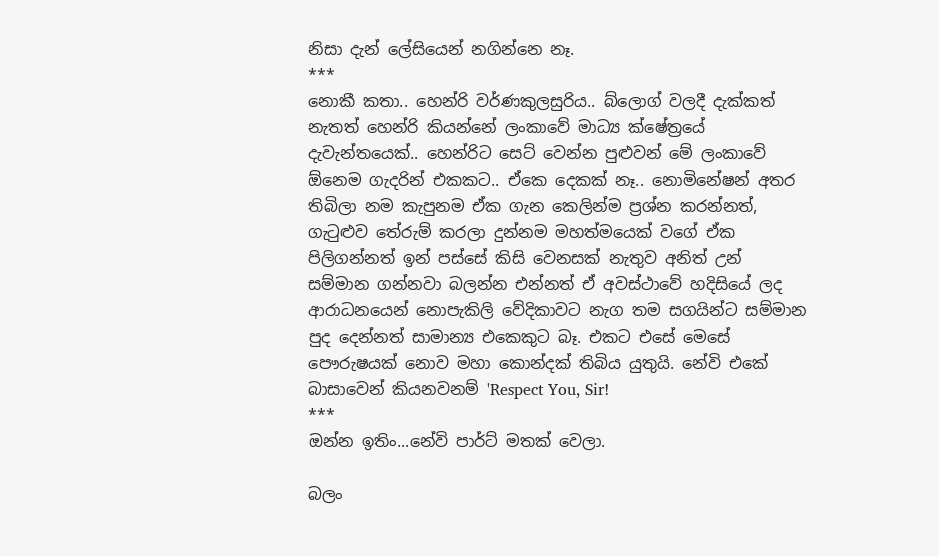නිසා දැන් ලේසියෙන් නගින්නෙ නෑ.
***
නොකී කතා.. හෙන්රි වර්ණකුලසුරිය.. බ්ලොග් වලදී දැක්කත් නැතත් හෙන්රි කියන්නේ ලංකාවේ මාධ්‍ය ක්ෂේත්‍රයේ දැවැන්තයෙක්.. හෙන්රිට සෙට් වෙන්න පුළුවන් මේ ලංකාවේ ඕනෙම ගැදරින් එකකට.. ඒකෙ දෙකක් නෑ.. නොමිනේෂන් අතර තිබිලා නම කැපුනම ඒක ගැන කෙලින්ම ප්‍රශ්න කරන්නත්, ගැටුළුව තේරුම් කරලා දුන්නම මහත්මයෙක් වගේ ඒක පිලිගන්නත් ඉන් පස්සේ කිසි වෙනසක් නැතුව අනිත් උන් සම්මාන ගන්නවා බලන්න එන්නත් ඒ අවස්ථාවේ හදිසියේ ලද ආරාධනයෙන් නොපැකිලි වේදිකාවට නැග තම සගයින්ට සම්මාන පුද දෙන්නත් සාමාන්‍ය එකෙකුට බෑ. එකට එසේ මෙසේ පෞරුෂයක් නොව මහා කොන්දක් තිබිය යුතුයි. නේවි එකේ බාසාවෙන් කියනවනම් 'Respect You, Sir!
***
ඔන්න ඉතිං...නේවි පාර්ට් මතක් වෙලා.

බලං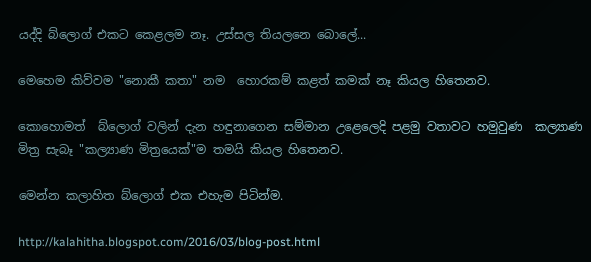යද්දි බ්ලොග් එකට කෙළලම නෑ. උස්සල තියලනෙ බොලේ...

මෙහෙම කිව්වම "නොකී කතා" නම  හොරකම් කළත් කමක් නෑ කියල හිතෙනව.

කොහොමත්  බ්ලොග් වලින් දැන හඳුනාගෙන සම්මාන උළෙලෙදි පළමු වතාවට හමුවුණ  කල්‍යාණ මිත්‍ර සැබෑ "කල්‍යාණ මිත්‍රයෙක්"ම තමයි කියල හිතෙනව.

මෙන්න කලාහිත බ්ලොග් එක එහැම පිටින්ම.

http://kalahitha.blogspot.com/2016/03/blog-post.html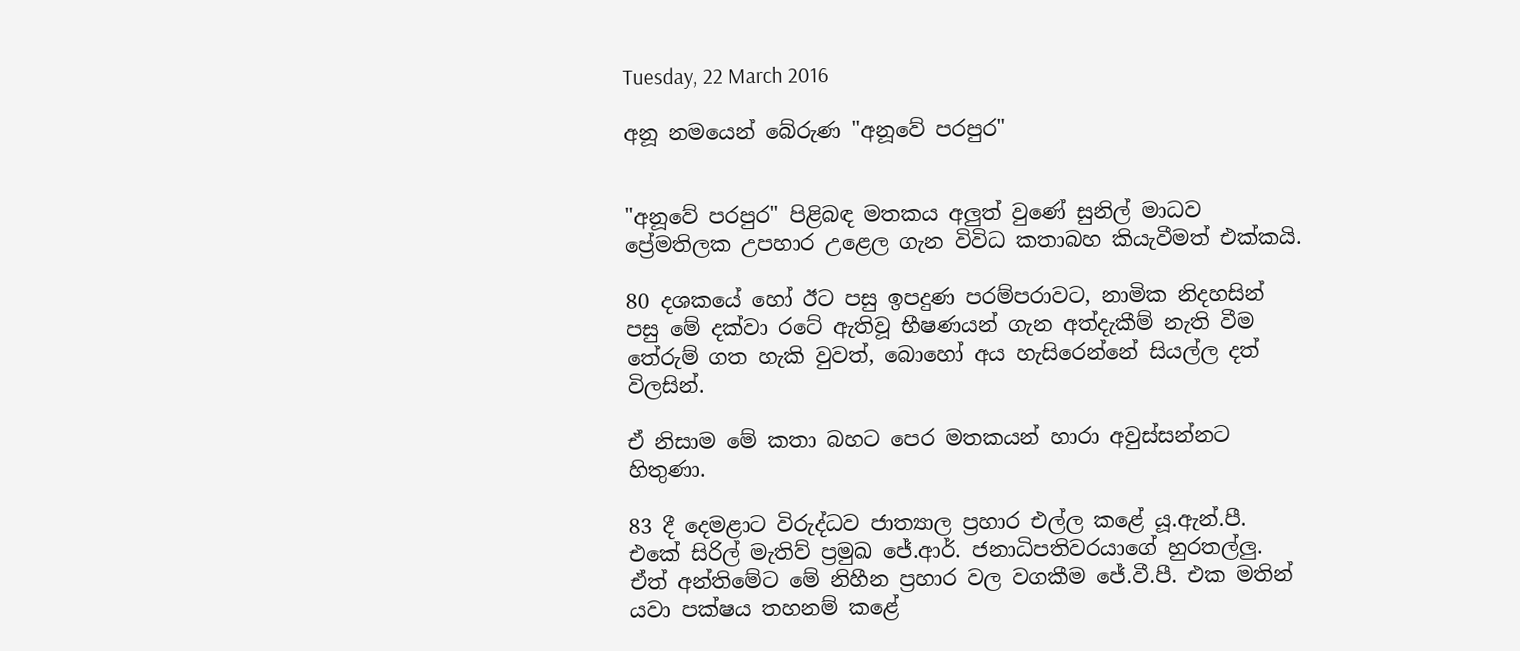Tuesday, 22 March 2016

අනූ නමයෙන් බේරුණ "අනූවේ පරපුර"


"අනූවේ පරපුර" පිළිබඳ මතකය අලුත් වුණේ සුනිල් මාධව ප්‍රේමතිලක උපහාර උළෙල ගැන විවිධ කතාබහ කියැවීමත් එක්කයි.

80 දශකයේ හෝ ඊට පසු ඉපදුණ පරම්පරාවට, නාමික නිදහසින් පසු මේ දක්වා රටේ ඇතිවූ භීෂණයන් ගැන අත්දැකීම් නැති වීම තේරුම් ගත හැකි වුවත්, බොහෝ අය හැසිරෙන්නේ සියල්ල දත් විලසින්.

ඒ නිසාම මේ කතා බහට පෙර මතකයන් හාරා අවුස්සන්නට හිතුණා.

83 දී දෙමළාට විරුද්ධව ජාත්‍යාල ප්‍රහාර එල්ල කළේ යූ.ඇන්.පී. එකේ සිරිල් මැතිව් ප්‍රමුඛ ජේ.ආර්. ජනාධිපතිවරයාගේ හුරතල්ලු. ඒත් අන්තිමේට මේ නිහීන ප්‍රහාර වල වගකීම ජේ.වී.පී. එක මතින් යවා පක්ෂය තහනම් කළේ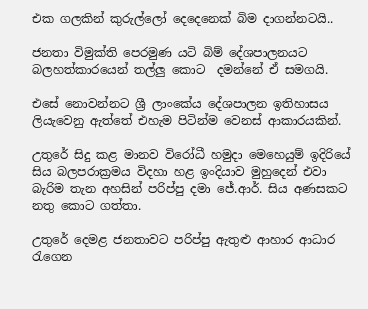එක ගලකින් කුරුල්ලෝ දෙදෙනෙක් බිම දාගන්නටයි..

ජනතා විමුක්ති පෙරමුණ යටි බිම් දේශපාලනයට බලහත්කාරයෙන් තල්ලු කොට  දමන්නේ ඒ සමගයි.

එසේ නොවන්නට ශ්‍රී ලාංකේය දේශපාලන ඉතිහාසය ලියැවෙනු ඇත්තේ එහැම පිටින්ම වෙනස් ආකාරයකින්.

උතුරේ සිදු කළ මානව විරෝධී හමුදා මෙහෙයුම් ඉදිරියේ සිය බලපරාක්‍රමය විදහා හළ ඉංදියාව මුහුදෙන් එවා බැරිම තැන අහසින් පරිප්පු දමා ජේ.ආර්. සිය අණසකට නතු කොට ගත්තා.

උතුරේ දෙමළ ජනතාවට පරිප්පු ඇතුළු ආහාර ආධාර රැගෙන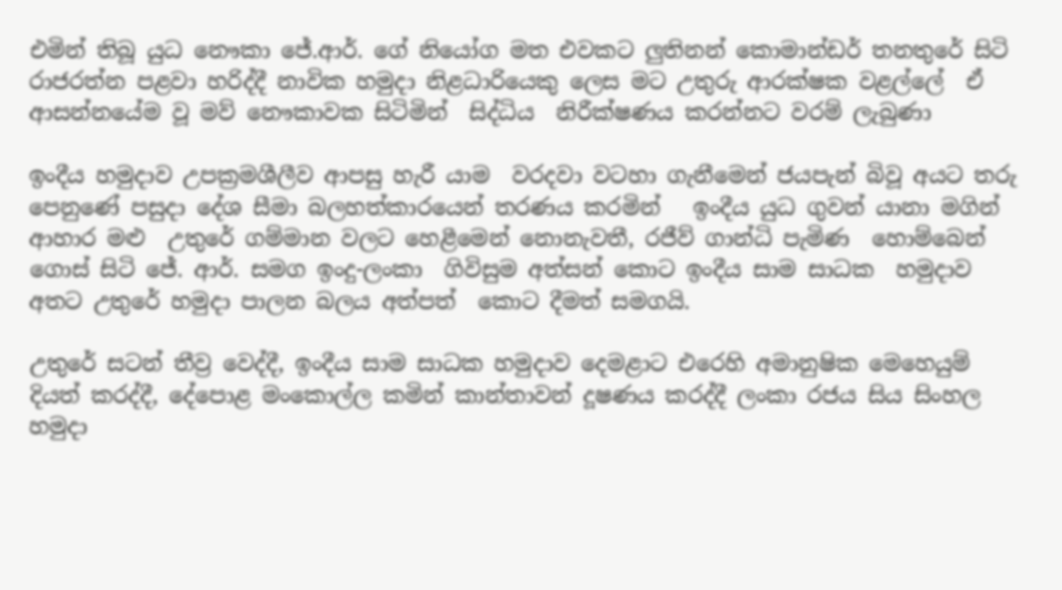එමින් තිබූ යුධ නෞකා ජේ.ආර්. ගේ නියෝග මත එවකට ලුතිනන් කොමාන්ඩර් තනතුරේ සිටි  රාජරත්න පළවා හරිද්දී නාවික හමුදා නිළධාරියෙකු ලෙස මට උතුරු ආරක්ෂක වළල්ලේ  ඒ ආසන්නයේම වූ මව් නෞකාවක සිටිමින්  සිද්ධිය  නිරීක්ෂණය කරන්නට වරම් ලැබුණා

ඉංදීය හමුදාව උපක්‍රමශීලීව ආපසු හැරී යාම  වරදවා වටහා ගැනීමෙන් ජයපැන් බිවූ අයට තරු පෙනුණේ පසුදා දේශ සීමා බලහත්කාරයෙන් තරණය කරමින්   ඉංදීය යුධ ගුවන් යානා මගින් ආහාර මළු  උතුරේ ගම්මාන වලට හෙළීමෙන් නොනැවතී, රජීව් ගාන්ධි පැමිණ  හොම්බෙන් ගොස් සිටි ජේ. ආර්. සමග ඉංදු-ලංකා  ගිවිසුම අත්සන් කොට ඉංදීය සාම සාධක  හමුදාව  අතට උතුරේ හමුදා පාලන බලය අත්පත්  කොට දීමත් සමගයි.

උතුරේ සටන් තීව්‍ර වෙද්දී, ඉංදීය සාම සාධක හමුදාව දෙමළාට එරෙහි අමානුෂික මෙහෙයුම් දියත් කරද්දී, දේපොළ මංකොල්ල කමින් කාන්තාවන් දූෂණය කරද්දී ලංකා රජය සිය සිංහල හමුදා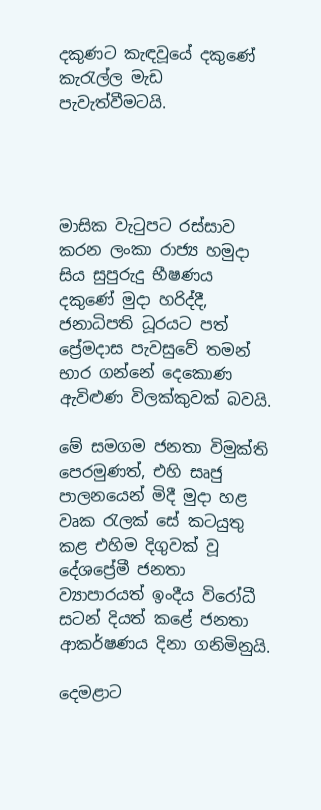දකුණට කැඳවූයේ දකුණේ කැරැල්ල මැඩ පැවැත්වීමටයි.




මාසික වැටුපට රස්සාව කරන ලංකා රාජ්‍ය හමුදා සිය සුපුරුදු භීෂණය දකුණේ මුදා හරිද්දී, ජනාධිපති ධූරයට පත් ප්‍රේමදාස පැවසුවේ තමන් භාර ගන්නේ දෙකොණ ඇවිළුණ විලක්කුවක් බවයි.

මේ සමගම ජනතා විමුක්ති පෙරමුණත්, එහි සෘජු පාලනයෙන් මිදී මුදා හළ වෘක රැලක් සේ කටයුතු කළ එහිම දිගුවක් වූ දේශප්‍රේමී ජනතා ව්‍යාපාරයත් ඉංදීය විරෝධී සටන් දියත් කළේ ජනතා ආකර්ෂණය දිනා ගනිමිනුයි.

දෙමළාට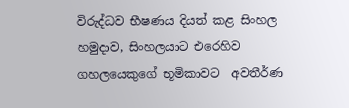විරුද්ධව භීෂණය දියත් කළ සිංහල හමුදාව, සිංහලයාට එරෙහිව ගහලයෙකුගේ භූමිකාවට  අවතීර්ණ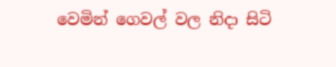වෙමින් ගෙවල් වල නිදා සිටි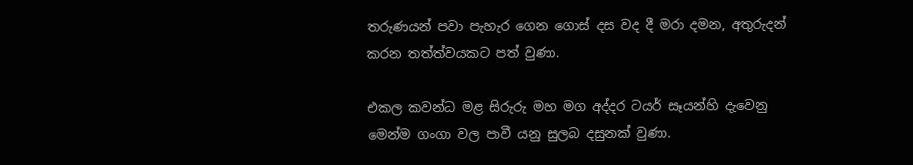තරුණයන් පවා පැහැර ගෙන ගොස් දස වද දී මරා දමන, අතුරුදන් කරන තත්ත්වයකට පත් වුණා.

එකල කවන්ධ මළ සිරුරු මහ මග අද්දර ටයර් සෑයන්හි දැවෙනු මෙන්ම ගංගා වල පාවී යනු සුලබ දසුනක් වුණා.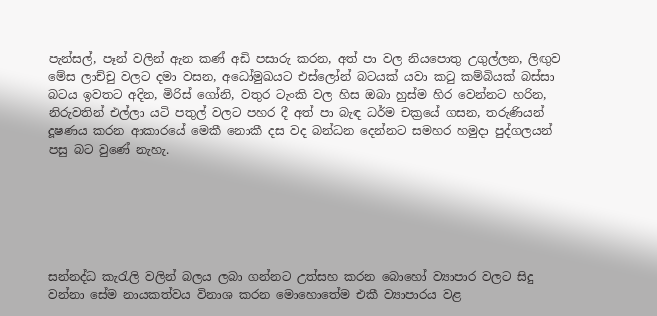පැන්සල්, පෑන් වලින් ඇන කණ් අඩි පසාරු කරන, අත් පා වල නියපොතු උගුල්ලන, ලිඟුව මේස ලාච්චු වලට දමා වසන, අධෝමුඛයට එස්ලෝන් බටයක් යවා කටු කම්බියක් බස්සා බටය ඉවතට අදින, මිරිස් ගෝනි, වතුර ටැංකි වල හිස ඔබා හුස්ම හිර වෙන්නට හරින, නිරුවතින් එල්ලා යටි පතුල් වලට පහර දී අත් පා බැඳ ධර්ම චක්‍රයේ ගසන, තරුණියන් දූෂණය කරන ආකාරයේ මෙකී නොකී දස වද බන්ධන දෙන්නට සමහර හමුදා පුද්ගලයන් පසු බට වුණේ නැහැ.






සන්නද්ධ කැරැලි වලින් බලය ලබා ගන්නට උත්සහ කරන බොහෝ ව්‍යාපාර වලට සිදු වන්නා සේම නායකත්වය විනාශ කරන මොහොතේම එකී ව්‍යාපාරය වළ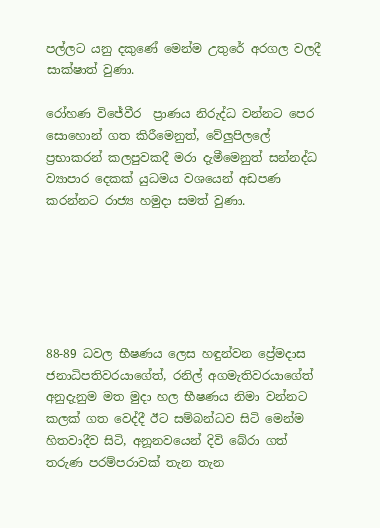පල්ලට යනු දකුණේ මෙන්ම උතුරේ අරගල වලදී සාක්ෂාත් වුණා.

රෝහණ විජේවීර  ප්‍රාණය නිරුද්ධ වන්නට පෙර සොහොන් ගත කිරීමෙනුත්, වේලුපි‍ලලේ ප්‍රභාකරන් කලපුවකදී මරා දැමීමෙනුත් සන්නද්ධ ව්‍යාපාර දෙකක් යුධමය වශයෙන් අඩපණ කරන්නට රාජ්‍ය හමුදා සමත් වුණා.






88-89 ධවල භීෂණය ලෙස හඳුන්වන ප්‍රේමදාස ජනාධිපතිවරයාගේත්, රනිල් අගමැතිවරයාගේත් අනුදැනුම මත මුදා හල භීෂණය නිමා වන්නට කලක් ගත වෙද්දී ඊට සම්බන්ධව සිටි මෙන්ම හිතවාදීව සිටි, අනූනවයෙන් දිවි බේරා ගත් තරුණ පරම්පරාවක් තැන තැන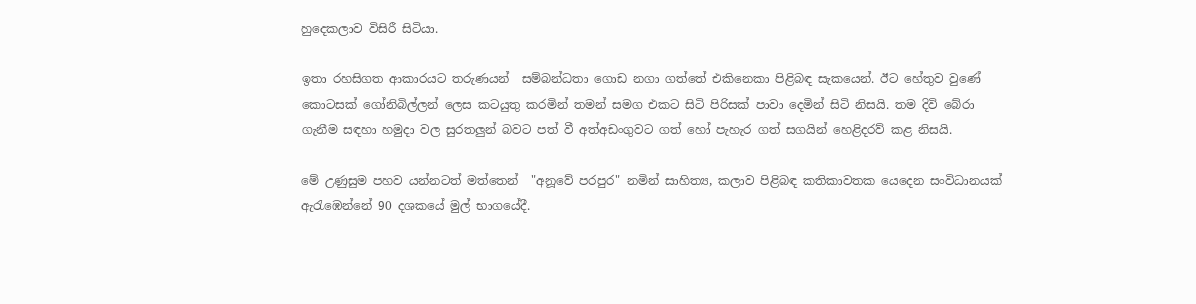හුදෙකලාව විසිරී සිටියා.

ඉතා රහසිගත ආකාරයට තරුණයන්  සම්බන්ධතා ගොඩ නගා ගත්තේ එකිනෙකා පිළිබඳ සැකයෙන්. ඊට හේතුව වුණේ කොටසක් ගෝනිබිල්ලන් ලෙස කටයුතු කරමින් තමන් සමග එකට සිටි පිරිසක් පාවා දෙමින් සිටි නිසයි. තම දිවි බේරා ගැනීම සඳහා හමුදා වල සුරතලුන් බවට පත් වී අත්අඩංගුවට ගත් හෝ පැහැර ගත් සගයින් හෙළිදරව් කළ නිසයි.

මේ උණුසුම පහව යන්නටත් මත්තෙන්  "අනූවේ පරපුර" නමින් සාහිත්‍ය, කලාව පිළිබඳ කතිකාවතක යෙදෙන සංවිධානයක් ඇරැඹෙන්නේ 90 දශකයේ මුල් භාගයේදී.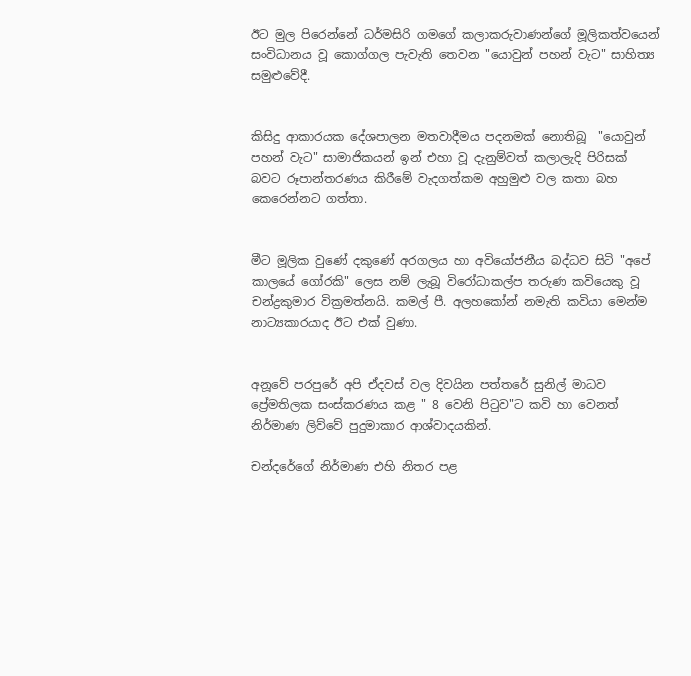ඊට මුල පිරෙන්නේ ධර්මසිරි ගමගේ කලාකරුවාණන්ගේ මූලිකත්වයෙන් සංවිධානය වූ කොග්ගල පැවැති තෙවන "යොවුන් පහන් වැට" සාහිත්‍ය සමුළුවේදී.


කිසිදු ආකාරයක දේශපාලන මතවාදීමය පදනමක් නොතිබූ  "යොවුන් පහන් වැට" සාමාජිකයන් ඉන් එහා වූ දැනුම්වත් කලාලැදි පිරිසක් බවට රූපාන්තරණය කිරීමේ වැදගත්කම අහුමුළු වල කතා බහ කෙරෙන්නට ගත්තා.


මීට මූලික වුණේ දකුණේ අරගලය හා අවියෝජනීය බද්ධව සිටි "අපේ කාලයේ ගෝරකි" ලෙස නම් ලැබූ විරෝධාකල්ප තරුණ කවියෙකු වූ චන්ද්‍රකුමාර වික්‍රමත්නයි. කමල් පී. අලහකෝන් නමැති කවියා මෙන්ම නාට්‍යකාරයාද ඊට එක් වුණා.


අනූවේ පරපුරේ අපි ඒදවස් වල දිවයින පත්තරේ සුනිල් මාධව ප්‍රේමතිලක සංස්කරණය කළ " 8 වෙනි පිටුව"ට කවි හා වෙනත් නිර්මාණ ලිව්වේ පුදුමාකාර ආශ්වාදයකින්.

චන්දරේගේ නිර්මාණ එහි නිතර පළ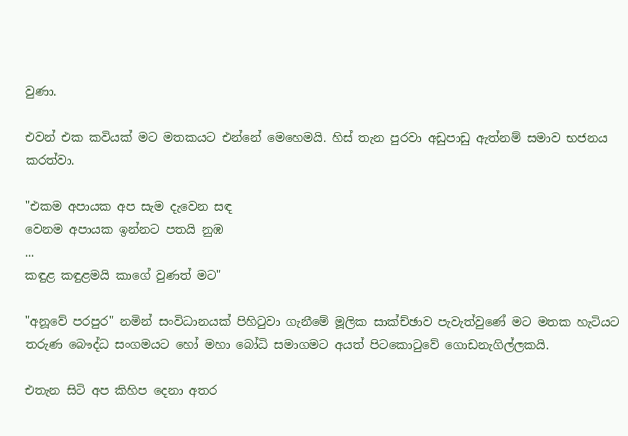වුණා.

එවන් එක කවියක් මට මතකයට එන්නේ මෙහෙමයි. හිස් තැන පුරවා අඩුපාඩු ඇත්නම් සමාව භජනය කරත්වා.

"එකම අපායක අප සැම දැවෙන සඳ
වෙනම අපායක ඉන්නට පතයි නුඹ
...
කඳුළ කඳුළමයි කාගේ වුණත් මට"

"අනූවේ පරපුර" නමින් සංවිධානයක් පිහිටුවා ගැනීමේ මූලික සාක්ච්ඡාව පැවැත්වුණේ මට මතක හැටියට තරුණ බෞද්ධ සංගමයට හෝ මහා බෝධි සමාගමට අයත් පිටකොටුවේ ගොඩනැගිල්ලකයි.

එතැන සිටි අප කිහිප දෙනා අතර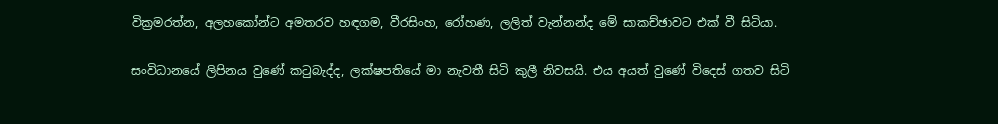වික්‍රමරත්න, අලහකෝන්ට අමතරව හඳගම, වීරසිංහ, රෝහණ, ලලිත් වැන්නන්ද මේ සාකච්ඡාවට එක් වී සිටියා.

සංවිධානයේ ලිපිනය වුණේ කටුබැද්ද, ලක්ෂපතියේ මා නැවතී සිටි කුලී නිවසයි. එය අයත් වුණේ විදෙස් ගතව සිටි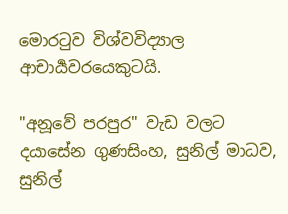මොරටුව විශ්වවිද්‍යාල ආචාර්‍යවරයෙකුටයි.

"අනූවේ පරපුර" වැඩ වලට දයාසේන ගුණසිංහ, සුනිල් මාධව, සුනිල්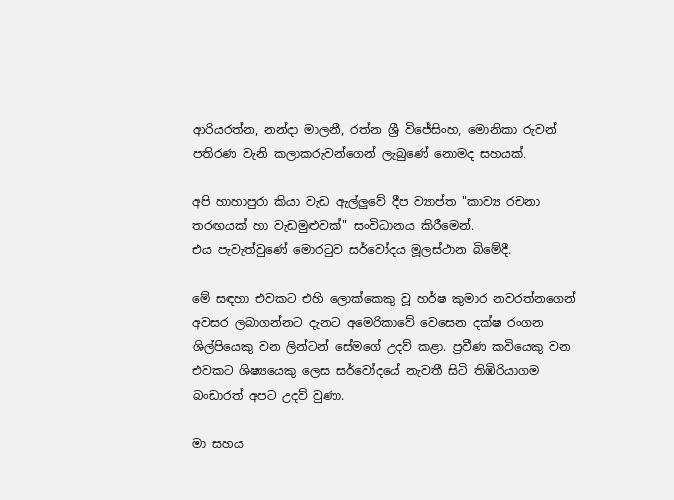ආරියරත්න, නන්දා මාලනී, රත්න ශ්‍රී විජේසිංහ, මොනිකා රුවන් පතිරණ වැනි කලාකරුවන්ගෙන් ලැබුණේ නොමද සහයක්.

අපි හාහාපුරා කියා වැඩ ඇල්ලුවේ දීප ව්‍යාප්ත "කාව්‍ය රචනා තරඟයක් හා වැඩමුළුවක්" සංවිධානය කිරීමෙන්.
එය පැවැත්වුණේ මොරටුව සර්වෝදය මූලස්ථාන බිමේදී.

මේ සඳහා එවකට එහි ලොක්කෙකු වූ හර්ෂ කුමාර නවරත්නගෙන් අවසර ලබාගන්නට දැනට අමෙරිකාවේ වෙසෙන දක්ෂ රංගන ශිල්පියෙකු වන ලින්ටන් සේමගේ උදව් කළා. ප්‍රවීණ කවියෙකු වන එවකට ශිෂ්‍යයෙකු ලෙස සර්වෝදයේ නැවතී සිටි තිඹිරියාගම බංඩාරත් අපට උදව් වුණා.

මා සහය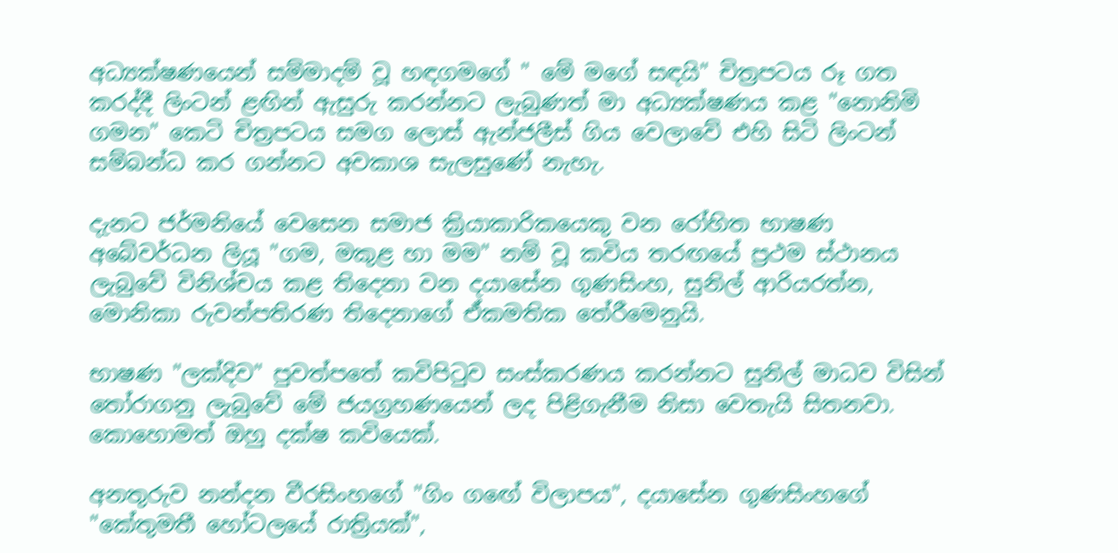අධ්‍යක්ෂණයෙන් සම්මාදම් වූ හඳගමගේ " මේ මගේ සඳයි" චිත්‍රපටය රූ ගත කරද්දී ලිංටන් ළඟින් ඇසුරු කරන්නට ලැබුණත් මා අධ්‍යක්ෂණය කළ "නොනිමි ගමන" කෙටි චිත්‍රපටය සමග ලොස් ඇන්ජලීස් ගිය වෙලාවේ එහි සිටි ලිංටන් සම්බන්ධ කර ගන්නට අවකාශ සැලසුණේ නැහැ.

දැනට ජර්මනියේ වෙසෙන සමාජ ක්‍රියාකාරිකයෙකු වන රෝහිත භාෂණ අබේවර්ධන ලියූ "ගම, මකුළ හා මම" නම් වූ කවිය තරඟයේ ප්‍රථම ස්ථානය ලැබුවේ විනිශ්චය කළ තිදෙනා වන දයාසේන ගුණසිංහ, සුනිල් ආරියරත්න, මොනිකා රුවන්පතිරණ තිදෙනාගේ ඒකමතික තේරීමෙනුයි.

භාෂණ "ලක්දිව" පුවත්පතේ කවිපිටුව සංස්කරණය කරන්නට සුනිල් මාධව විසින් තෝරාගනු ලැබුවේ මේ ජයග්‍රහණයෙන් ලද පිළිගැනීම නිසා වෙතැයි සිතනවා. කොහොමත් ඔහු දක්ෂ කවියෙක්.

අනතුරුව නන්දන වීරසිංහගේ "ගිං ගඟේ විලාපය", දයාසේන ගුණසිංහගේ "කේතුමතී හෝටලයේ රාත්‍රියක්",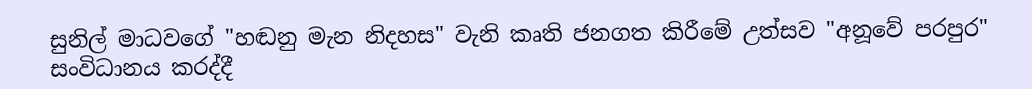සුනිල් මාධවගේ "හඬනු මැන නිදහස" වැනි කෘති ජනගත කිරීමේ උත්සව "අනූවේ පරපුර" සංවිධානය කරද්දී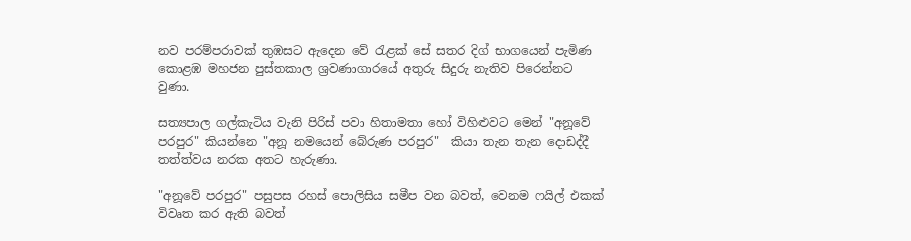නව පරම්පරාවක් තුඹසට ඇදෙන වේ රැළක් සේ සතර දිග් භාගයෙන් පැමිණ කොළඹ මහජන පුස්තකාල ශ්‍රවණාගාරයේ අතුරු සිදුරු නැතිව පිරෙන්නට වුණා.

සත්‍යපාල ගල්කැටිය වැනි පිරිස් පවා හිතාමතා හෝ විහිළුවට මෙන් "අනූවේ පරපුර" කියන්නෙ "අනූ නමයෙන් බේරුණ පරපුර"  කියා තැන තැන දොඩද්දී තත්ත්වය නරක අතට හැරුණා.

"අනූවේ පරපුර" පසුපස රහස් පොලිසිය සමීප වන බවත්, වෙනම ෆයිල් එකක් විවෘත කර ඇති බවත්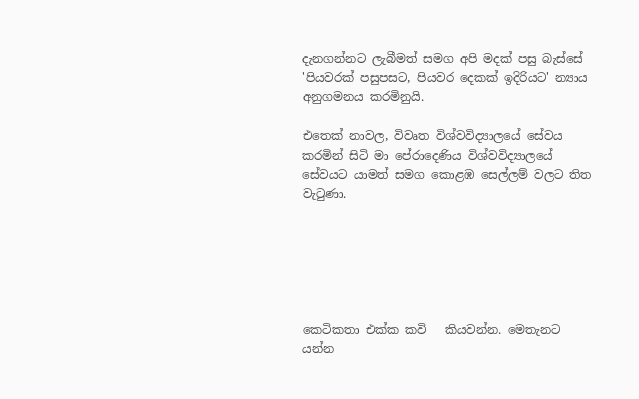දැනගන්නට ලැබීමත් සමග අපි මදක් පසු බැස්සේ 'පියවරක් පසුපසට, පියවර දෙකක් ඉදිරියට' න්‍යාය අනුගමනය කරමිනුයි.

එතෙක් නාවල, විවෘත විශ්වවිද්‍යාලයේ සේවය කරමින් සිටි මා පේරාදෙණිය විශ්වවිද්‍යාලයේ සේවයට යාමත් සමග කොළඹ සෙල්ලම් වලට තිත වැටුණා.






කෙටිකතා එක්ක කවි   කියවන්න. මෙතැනට යන්න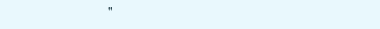"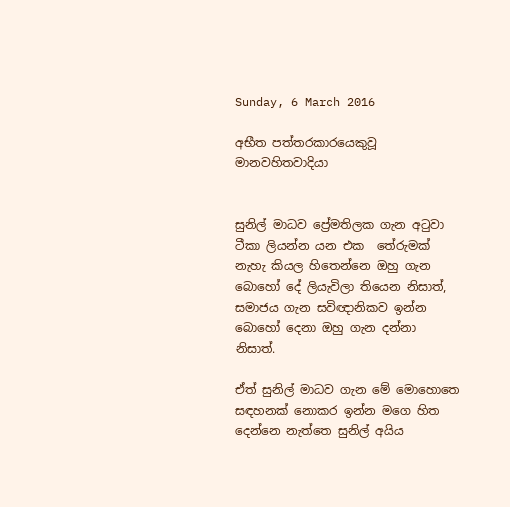Sunday, 6 March 2016

අභීත පත්තරකාරයෙකුවූ මානවහිතවාදියා


සුනිල් මාධව ප්‍රේමතිලක ගැන අටුවා ටීකා ලියන්න යන එක  තේරුමක් නැහැ කියල හිතෙන්නෙ ඔහු ගැන බොහෝ දේ ලියැවිලා තියෙන නිසාත්, සමාජය ගැන සවිඥානිකව ඉන්න බොහෝ දෙනා ඔහු ගැන දන්නා නිසාත්.

ඒත් සුනිල් මාධව ගැන මේ මොහොතෙ සඳහනක් නොකර ඉන්න මගෙ හිත දෙන්නෙ නැත්තෙ සුනිල් අයිය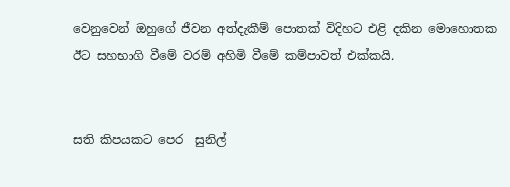වෙනුවෙන් ඔහුගේ ජීවන අත්දැකීම් පොතක් විදිහට එළි දකින මොහොතක ඊට සහභාගි වීමේ වරම් අහිමි වීමේ කම්පාවත් එක්කයි.


සති කිපයකට පෙර  සුනිල්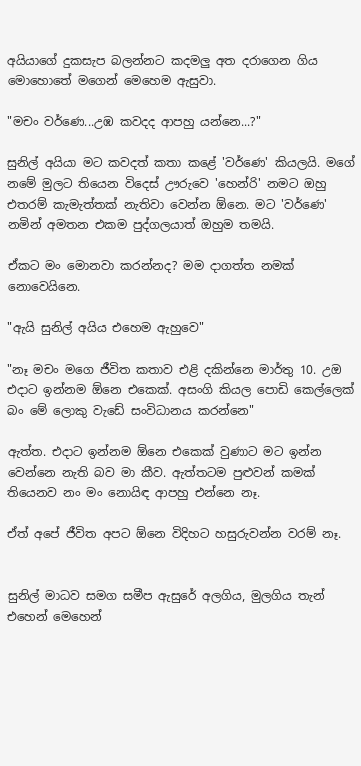අයියාගේ දුකසැප බලන්නට කදමලු අත දරාගෙන ගිය මොහොතේ මගෙන් මෙහෙම ඇසුවා.

"මචං වර්ණෙ...උඹ කවදද ආපහු යන්න‍ෙ...?"

සුනිල් අයියා මට කවදත් කතා කළේ 'වර්ණෙ' කියලයි. මගේ නමේ මුලට තියෙන විදෙස් ඌරුවෙ 'හෙන්රි' නමට ඔහු එතරම් කැමැත්තක් නැතිවා වෙන්න ඕනෙ. මට 'වර්ණෙ' නමින් අමතන එකම පුද්ගලයාත් ඔහුම තමයි.

ඒකට මං මොනවා කරන්නද? මම දාගත්ත නමක් නොවෙයිනෙ.

"ඇයි සුනිල් අයිය එහෙම ඇහුවෙ"

"නෑ මචං මගෙ ජීවිත කතාව එළි දකින්නෙ මාර්තු 10. උඔ එදාට ඉන්නම ඕනෙ එකෙක්. අසංගි කියල පොඩි කෙල්ලෙක් බං මේ ලොකු වැඩේ සංවිධානය කරන්නෙ"

ඇත්ත. එදාට ඉන්නම ඕනෙ එකෙක් වුණාට මට ඉන්න වෙන්නෙ නැති බව මා කීව. ඇත්තටම පුළුවන් කමක් තියෙනව නං මං නොයිඳ ආපහු එන්නෙ නෑ.

ඒත් අපේ ජීවිත අපට ඕනෙ විදිහට හසුරුවන්න වරම් නෑ.


සුනිල් මාධව සමග සමීප ඇසුරේ අලගිය, මුලගිය තැන් එහෙන් මෙහෙන්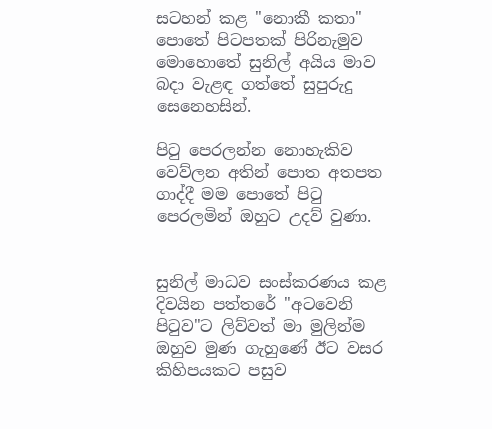සටහන් කළ "නොකී කතා" පොතේ පිටපතක් පිරිනැමුව මොහොතේ සුනිල් අයිය මාව බදා වැළඳ ගත්තේ සුපුරුදු සෙනෙහසින්.

පිටු පෙරලන්න නොහැකිව වෙව්ලන අතින් පොත අතපත ගාද්දී මම පොතේ පිටු පෙරලමින් ඔහුට උදව් වුණා.


සුනිල් මාධව සංස්කරණය කළ දිවයින පත්තරේ "අටවෙනි පිටුව"ට ලිව්වත් මා මුලින්ම ඔහුව මුණ ගැහුණේ ඊට වසර කිහිපයකට පසුව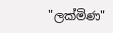"ලක්මිණ"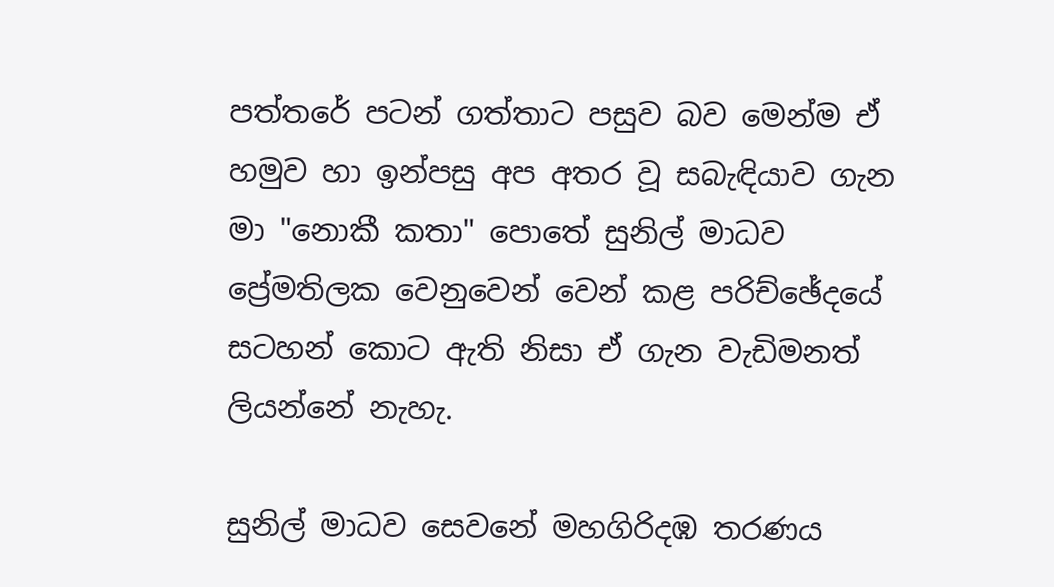පත්තරේ පටන් ගත්තාට පසුව බව මෙන්ම ඒ හමුව හා ඉන්පසු අප අතර වූ සබැඳියාව ගැන මා "නොකී කතා" පොතේ සුනිල් මාධව ප්‍රේමතිලක වෙනුවෙන් වෙන් කළ පරිච්ඡේදයේ සටහන් කොට ඇති නිසා ඒ ගැන වැඩිමනත් ලියන්නේ නැහැ.

සුනිල් මාධව සෙවනේ මහගිරිදඹ තරණය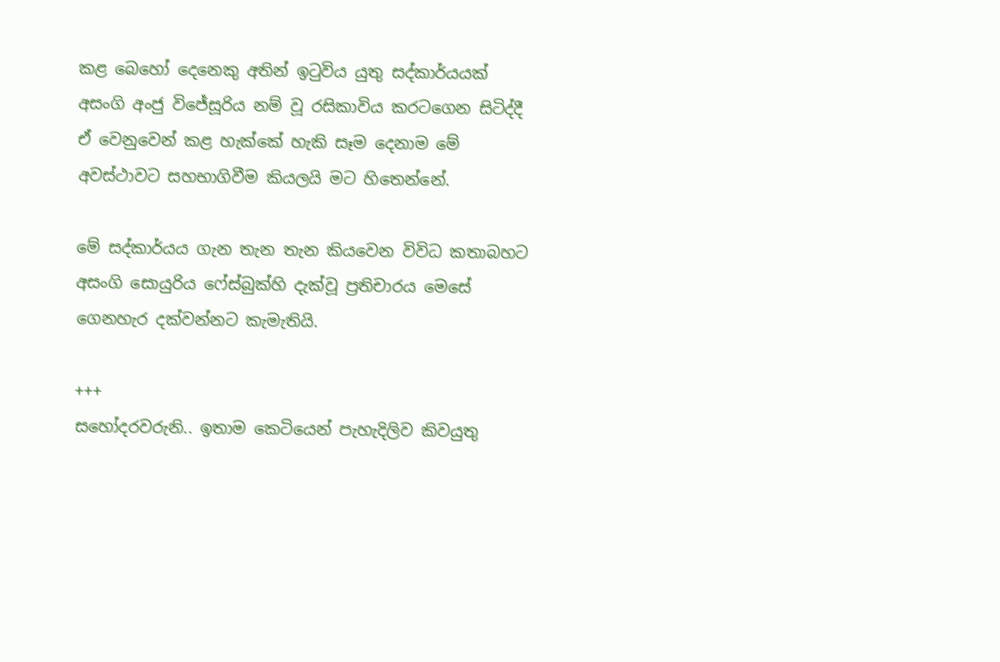කළ බෙහෝ දෙනෙකු අතින් ඉටුවිය යුතු සද්කාර්යයක් අසංගි අංජු විජේසූරිය නම් වූ රසිකාවිය කරටගෙන සිටිද්දී ඒ වෙනුවෙන් කළ හැක්කේ හැකි සෑම දෙනාම මේ අවස්ථාවට සහභාගිවීම කියලයි මට හිතෙන්නේ.

මේ සද්කාර්යය ගැන තැන තැන කියවෙන විවිධ කතාබහට අසංගි සොයුරිය ෆේස්බුක්හි දැක්වූ ප්‍රතිචාරය මෙසේ ගෙනහැර දක්වන්නට කැමැතියි.

+++
සහෝදරවරුනි.. ඉතාම කෙටියෙන් පැහැදිලිව කිවයුතු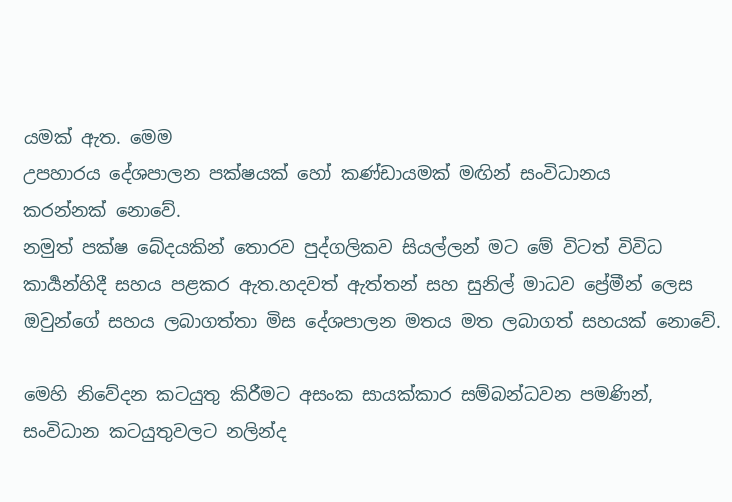යමක් ඇත. මෙම
උපහාරය දේශපාලන පක්ෂයක් හෝ කණ්ඩායමක් මඟින් සංවිධානය
කරන්නක් නොවේ.
නමුත් පක්ෂ බේදයකින් තොරව පුද්ගලිකව සියල්ලන් මට මේ විටත් විවිධ කාර්‍යන්හිදී සහය පළකර ඇත.හදවත් ඇත්තන් සහ සුනිල් මාධව ප්‍රේමීන් ලෙස ඔවුන්ගේ සහය ලබාගත්තා මිස දේශපාලන මතය මත ලබාගත් සහයක් නොවේ.

මෙහි නිවේදන කටයුතු කිරීමට අසංක සායක්කාර සම්බන්ධවන පමණින්, සංවිධාන කටයුතුවලට නලින්ද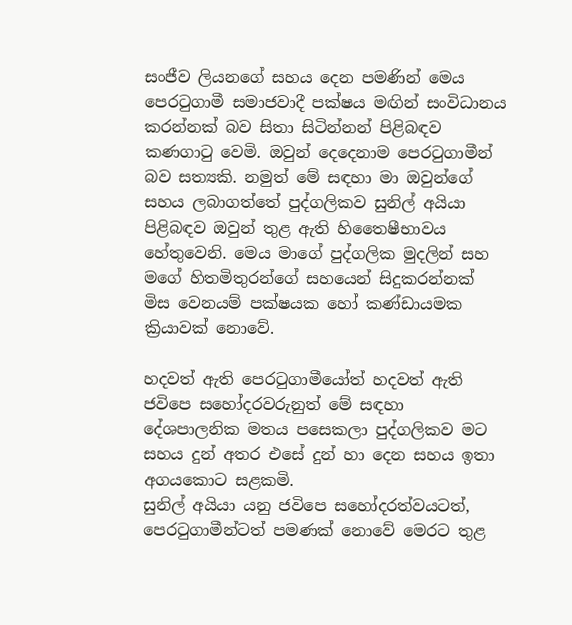සංජීව ලියනගේ සහය දෙන පමණින් මෙය පෙරටුගාමී සමාජවාදී පක්ෂය මඟින් සංවිධානය කරන්නක් බව සිතා සිටින්නන් පිළිබඳව කණගාටු වෙමි. ඔවුන් දෙදෙනාම පෙරටුගාමීන් බව සත්‍යකි. නමුත් මේ සඳහා මා ඔවුන්ගේ සහය ලබාගත්තේ පුද්ගලිකව සුනිල් අයියා පිළිබඳව ඔවුන් තුළ ඇති හිතෛෂීභාවය හේතුවෙනි. මෙය මාගේ පුද්ගලික මුදලින් සහ මගේ හිතමිතුරන්ගේ සහයෙන් සිදුකරන්නක් මිස වෙනයම් පක්ෂයක හෝ කණ්ඩායමක ක්‍රියාවක් නොවේ.

හදවත් ඇති පෙරටුගාමීයෝත් හදවත් ඇති ජවිපෙ සහෝදරවරුනුත් මේ සඳහා දේශපාලනික මතය පසෙකලා පුද්ගලිකව මට සහය දුන් අතර එසේ දුන් හා දෙන සහය ඉතා අගයකොට සළකමි.
සුනිල් අයියා යනු ජවිපෙ සහෝදරත්වයටත්, පෙරටුගාමීන්ටත් පමණක් නොවේ මෙරට තුළ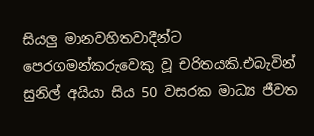සියලු මානවහිතවාදීන්ට පෙරගමන්කරුවෙකු වූ චරිතයකි.එබැවින් සුනිල් අයියා සිය 50 වසරක මාධ්‍ය ජීවත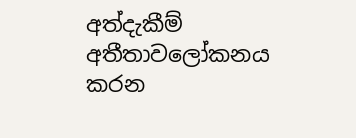අත්දැකීම් අතීතාවලෝකනය කරන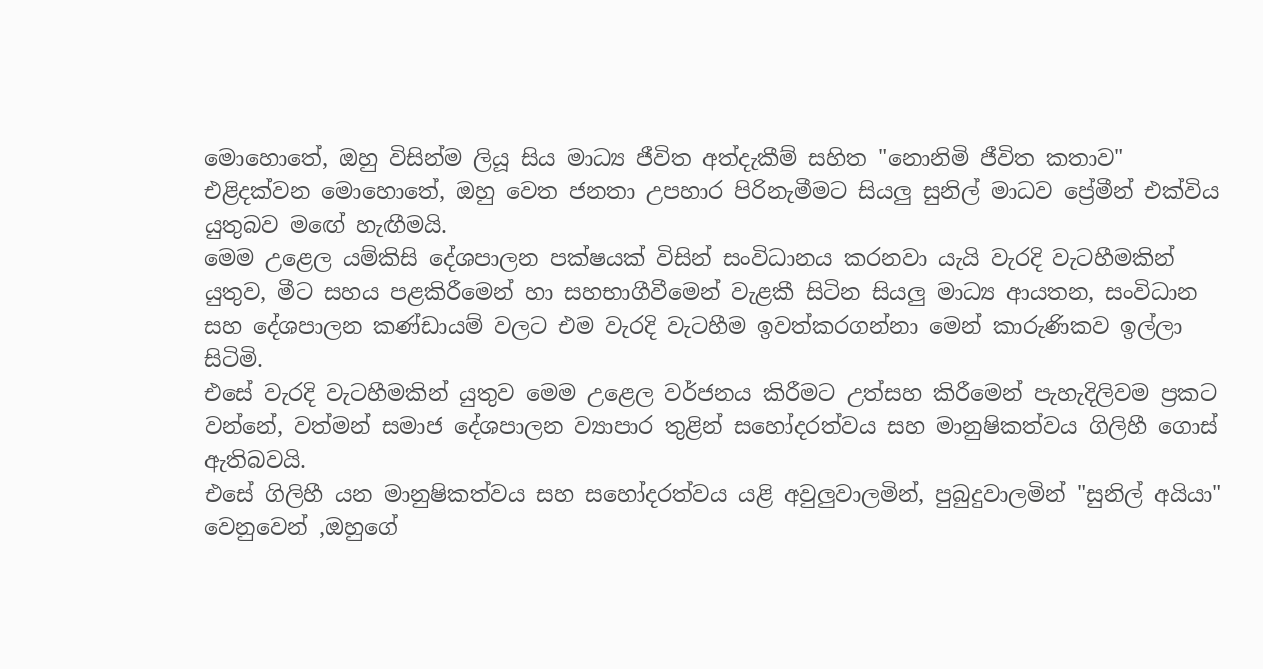මොහොතේ, ඔහු විසින්ම ලියූ සිය මාධ්‍ය ජීවිත අත්දැකීම් සහිත "නොනිමි ජීවිත කතාව" එළිදක්වන මොහොතේ, ඔහු වෙත ජනතා උපහාර පිරිනැමීමට සියලු සුනිල් මාධව ප්‍රේමීන් එක්විය යුතුබව මඟේ හැඟීමයි.
මෙම උළෙල යම්කිසි දේශපාලන පක්ෂයක් විසින් සංවිධානය කරනවා යැයි වැරදි වැටහීමකින් යුතුව, මීට සහය පළකිරීමෙන් හා සහභාගීවීමෙන් වැළකී සිටින සියලු මාධ්‍ය ආයතන, සංවිධාන සහ දේශපාලන කණ්ඩායම් වලට එම වැරදි වැටහීම ඉවත්කරගන්නා මෙන් කාරුණිකව ඉල්ලා සිටිමි.
එසේ වැරදි වැටහීමකින් යුතුව මෙම උළෙල වර්ජනය කිරීමට උත්සහ කිරීමෙන් පැහැදිලිවම ප්‍රකට වන්නේ, වත්මන් සමාජ දේශපාලන ව්‍යාපාර තුළින් සහෝදරත්වය සහ මානුෂිකත්වය ගිලිහී ගොස් ඇතිබවයි.
එසේ ගිලිහී යන මානුෂිකත්වය සහ සහෝදරත්වය යළි අවුලුවාලමින්, පුබුදුවාලමින් "සුනිල් අයියා" වෙනුවෙන් ,ඔහුගේ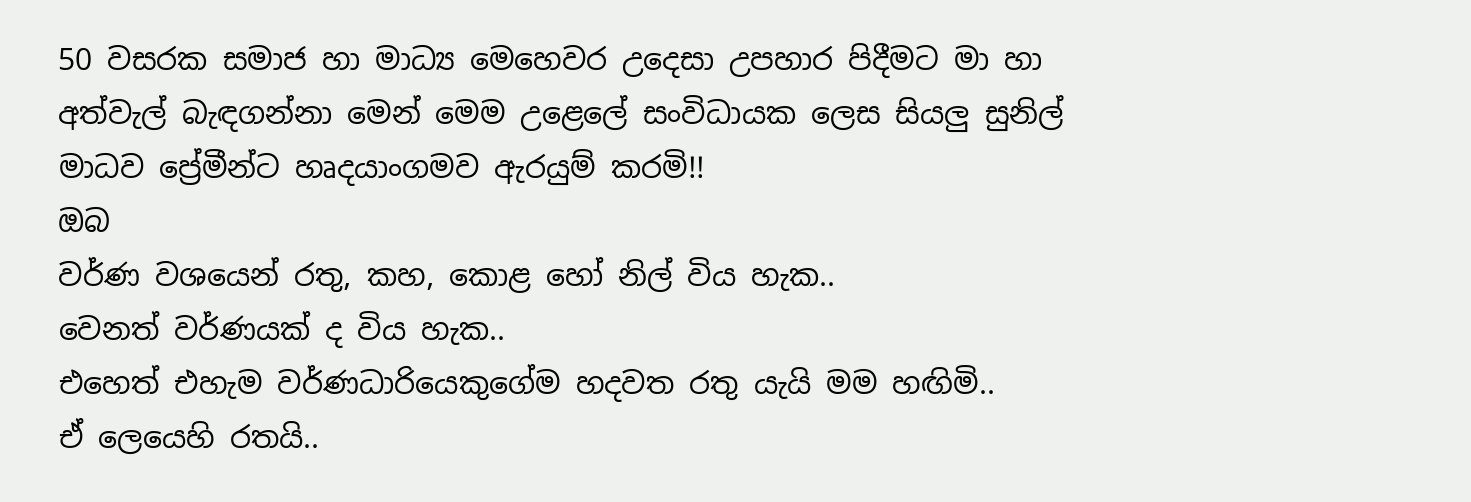50 වසරක සමාජ හා මාධ්‍ය මෙහෙවර උදෙසා උපහාර පිදීමට මා හා අත්වැල් බැඳගන්නා මෙන් මෙම උළෙලේ සංවිධායක ලෙස සියලු සුනිල් මාධව ප්‍රේමීන්ට හෘදයාංගමව ඇරයුම් කරමි!!
ඔබ
වර්ණ වශයෙන් රතු, කහ, කොළ හෝ නිල් විය හැක..
වෙනත් වර්ණයක් ද විය හැක..
එහෙත් එහැම වර්ණධාරියෙකුගේම හදවත රතු යැයි මම හඟිමි..
ඒ ලෙයෙහි රතයි..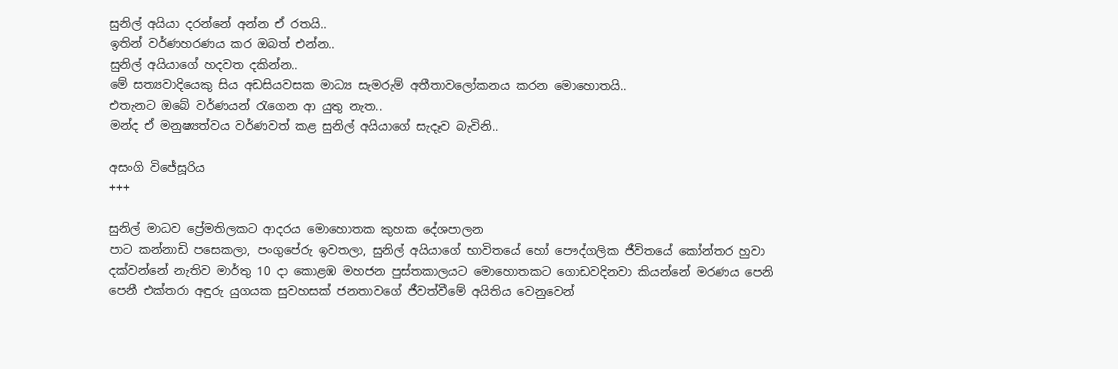සුනිල් අයියා දරන්නේ අන්න ඒ රතයි..
ඉතින් වර්ණහරණය කර ඔබත් එන්න..
සුනිල් අයියාගේ හදවත දකින්න..
මේ සත්‍යවාදියෙකු සිය අඩසියවසක මාධ්‍ය සැමරුම් අතීතාවලෝකනය කරන මොහොතයි..
එතැනට ඔබේ වර්ණයන් රැගෙන ආ යුතු නැත..
මන්ද ඒ මනුෂ්‍යත්වය වර්ණවත් කළ සුනිල් අයියාගේ සැදෑව බැවිනි..

අසංගි විජේසූරිය
+++

සුනිල් මාධව ප්‍රේමතිලකට ආදරය මොහොතක කුහක දේශපාලන
පාට කන්නාඩි පසෙකලා, පංගුපේරු ඉවතලා, සුනිල් අයියාගේ භාවිතයේ හෝ පෞද්ගලික ජීවිතයේ කෝන්තර හුවා දක්වන්නේ නැතිව මාර්තු 10 දා කොළඹ මහජන පුස්තකාලයට මොහොතකට ගොඩවදිනවා කියන්නේ මරණය පෙනි පෙනී එක්තරා අඳුරු යුගයක සුවහසක් ජනතාවගේ ජීවත්වීමේ අයිතිය වෙනුවෙන්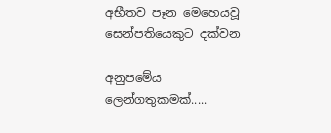අභීතව පෑන මෙහෙයවූ සෙන්පතියෙකුට දක්වන

අනුපමේය ලෙන්ගතුකමක්.....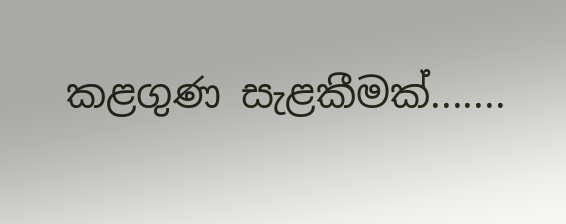කළගුණ සැළකීමක්.......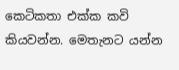කෙටිකතා එක්ක කවි   කියවන්න. මෙතැනට යන්න